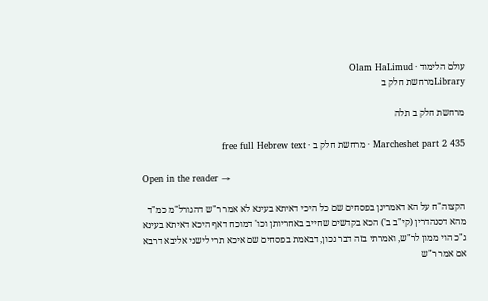עולם הלימוד · Olam HaLimud
Libraryמרחשת חלק ב

מרחשת חלק ב תלה

Marcheshet part 2 435 · מרחשת חלק ב · free full Hebrew text

Open in the reader →

הקצוה"ח על הא דאמרינן בפסחים שם כל היכי דאיתא בעינא לא אמר ר"ש דהגורל"מ כמ"ד מהא דסנהדרין (קי"ב ב') הכא בקדשים שחייב באחריותן וכו' דמוכח דאף היכא דאיתא בעינא ג"כ הוי ממון לר"ש, ואמרתי בזה דבר נכון, דבאמת בפסחים שם איכא תרי לישני אליבא דרבא אם אמר ר"ש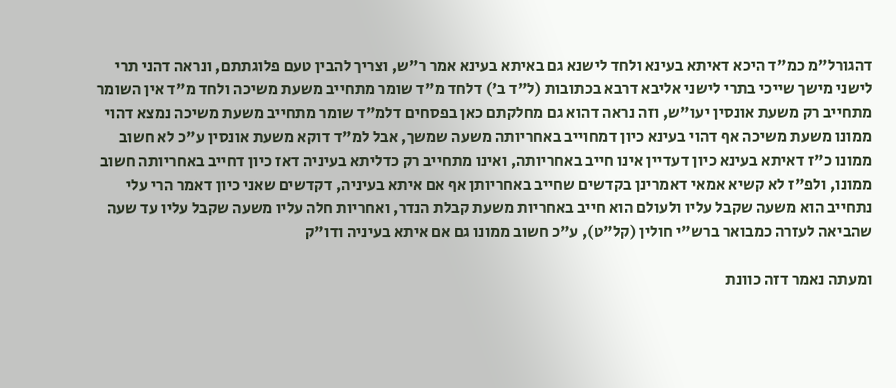דהגורל"מ כמ"ד היכא דאיתא בעינא ולחד לישנא גם באיתא בעינא אמר ר"ש, וצריך להבין טעם פלוגתתם, ונראה דהני תרי לישני מישך שייכי בתרי לישני אליבא דרבא בכתובות (ל"ד ב') דלחד מ"ד שומר מתחייב משעת משיכה ולחד מ"ד אין השומר מתחייב רק משעת אונסין יעו"ש, וזה נראה דהוא גם מחלקתם כאן בפסחים דלמ"ד שומר מתחייב משעת משיכה נמצא דהוי ממונו משעת משיכה אף דהוי בעינא כיון דמחוייב באחריותה משעה שמשך, אבל למ"ד דוקא משעת אונסין ע"כ לא חשוב ממונו כ"ז דאיתא בעינא כיון דעדיין אינו חייב באחריותה, ואינו מתחייב רק כדליתא בעיניה דאז כיון דחייב באחריותה חשוב ממונו, ולפ"ז לא קשיא אמאי דאמרינן בקדשים שחייב באחריותן אף אם איתא בעיניה, דקדשים שאני כיון דאמר הרי עלי נתחייב הוא משעה שקבל עליו ולעולם הוא חייב באחריות משעת קבלת הנדר, ואחריות חלה עליו משעה שקבל עליו עד שעה שהביאה לעזרה כמבואר ברש"י חולין (קל"ט), ע"כ חשוב ממונו גם אם איתא בעיניה ודו"ק

ומעתה נאמר דזה כוונת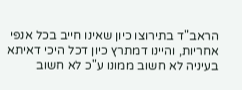הראב"ד בתירוצו כיון שאינו חייב בכל אנפי אחריות, והיינו דמתרץ כיון דכל היכי דאיתא בעיניה לא חשוב ממונו ע"כ לא חשוב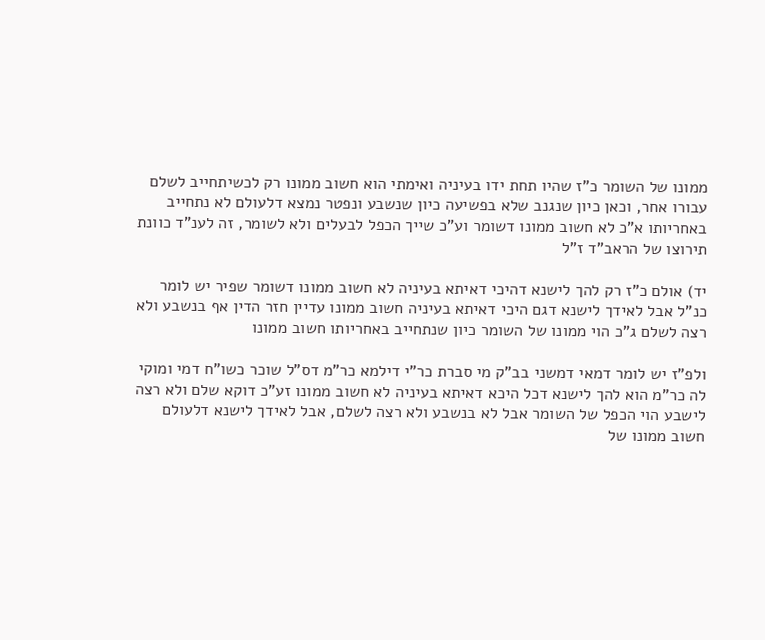ממונו של השומר כ"ז שהיו תחת ידו בעיניה ואימתי הוא חשוב ממונו רק לכשיתחייב לשלם עבורו אחר, וכאן כיון שנגנב שלא בפשיעה כיון שנשבע ונפטר נמצא דלעולם לא נתחייב באחריותו א"כ לא חשוב ממונו דשומר וע"כ שייך הכפל לבעלים ולא לשומר, זה לענ"ד כוונת תירוצו של הראב"ד ז"ל

יד) אולם כ"ז רק להך לישנא דהיכי דאיתא בעיניה לא חשוב ממונו דשומר שפיר יש לומר כנ"ל אבל לאידך לישנא דגם היכי דאיתא בעיניה חשוב ממונו עדיין חזר הדין אף בנשבע ולא רצה לשלם ג"כ הוי ממונו של השומר כיון שנתחייב באחריותו חשוב ממונו

ולפ"ז יש לומר דמאי דמשני בב"ק מי סברת כר"י דילמא כר"מ דס"ל שוכר כשו"ח דמי ומוקי לה כר"מ הוא להך לישנא דכל היכא דאיתא בעיניה לא חשוב ממונו זע"כ דוקא שלם ולא רצה לישבע הוי הכפל של השומר אבל לא בנשבע ולא רצה לשלם, אבל לאידך לישנא דלעולם חשוב ממונו של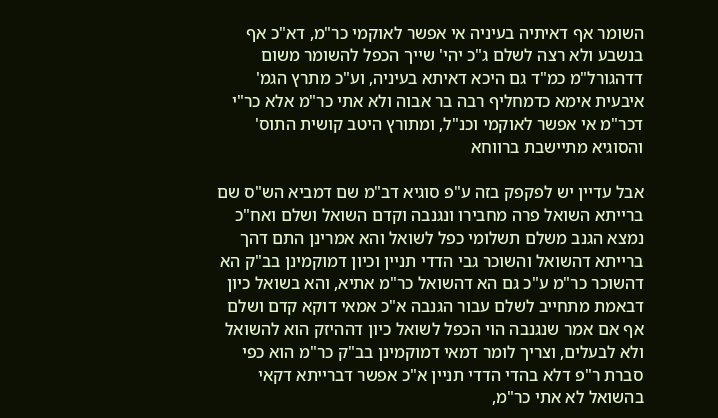השומר אף דאיתיה בעיניה אי אפשר לאוקמי כר"מ, דא"כ אף בנשבע ולא רצה לשלם ג"כ יהי' שייך הכפל להשומר משום דדהגורל"מ כמ"ד גם היכא דאיתא בעיניה, וע"כ מתרץ הגמ' איבעית אימא כדמחליף רבה בר אבוה ולא אתי כר"מ אלא כר"י דכר"מ אי אפשר לאוקמי וכנ"ל, ומתורץ היטב קושית התוס' והסוגיא מתיישבת ברווחא

אבל עדיין יש לפקפק בזה ע"פ סוגיא דב"מ שם דמביא הש"ס שם ברייתא השואל פרה מחבירו ונגנבה וקדם השואל ושלם ואח"כ נמצא הגנב משלם תשלומי כפל לשואל והא אמרינן התם דהך ברייתא דהשואל והשוכר גבי הדדי תניין וכיון דמוקמינן בב"ק הא דהשוכר כר"מ ע"כ גם הא דהשואל כר"מ אתיא, והא בשואל כיון דבאמת מתחייב לשלם עבור הגנבה א"כ אמאי דוקא קדם ושלם אף אם אמר שנגנבה הוי הכפל לשואל כיון דההיזק הוא להשואל ולא לבעלים, וצריך לומר דמאי דמוקמינן בב"ק כר"מ הוא כפי סברת ר"פ דלא בהדי הדדי תניין א"כ אפשר דברייתא דקאי בהשואל לא אתי כר"מ,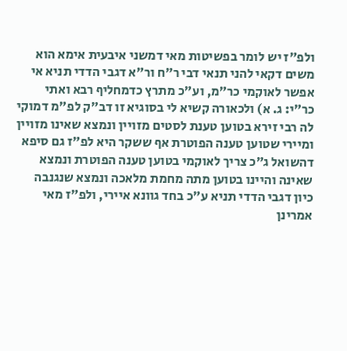ולפ"ז יש לומר בפשיטות מאי דמשני איבעית אימא הוא משים דקאי להני תנאי דבי ר"ח ור"א דגבי הדדי תניא אי אפשר לאוקמי כר"מ, וע"כ מתרץ כדמחליף רבא ואתי כר"י: ג. א) ולכאורה קשיא לי בסוגיא זו דב"ק לפ"מ דמוקי לה רבי זירא בטוען טענת לסטים מזויין ונמצא שאינו מזויין ומיירי שטוען טענה הפוטרת אף ששקר היא לפ"ז גם סיפא דהשואל ג"כ צריך לאוקמי בטוען טענה הפוטרת ונמצא שאינה והיינו בטוען מתה מחמת מלאכה ונמצא שנגנבה כיון דגבי הדדי תניא ע"כ בחד גוונא איירי, ולפ"ז מאי אמרינן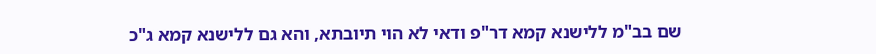שם בב"מ ללישנא קמא דר"פ ודאי לא הוי תיובתא, והא גם ללישנא קמא ג"כ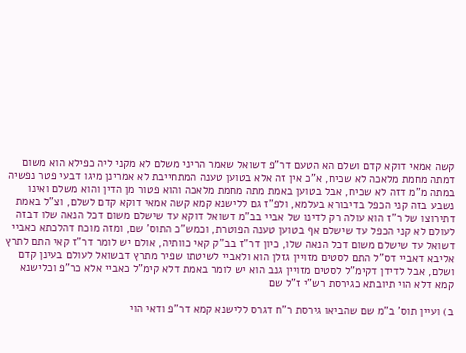קשה אמאי דוקא קדם ושלם הא הטעם דר"פ דשואל שאמר הריני משלם לא מקני ליה כפילא הוא משום דמתה מחמת מלאכה לא שכיח, א"כ אין זה אלא בטוען טענה המתחייבת לא אמרינן מיגו דבעי פטר נפשיה במתה מ"מ דזה לא שכיח, אבל בטוען באמת מתה מחמת מלאכה והוא פטור מן הדין והוא משלם ואינו נשבע בזה קני הכפל בדיבורא בעלמא, ולפ"ז גם ללישנא קמא קשה אמאי דוקא קדם לשלם, וצ"ל באמת דתירוצו של ר"ז הוא עולה רק לדינו של אביי בב"מ דשואל דוקא עד שישלם משום דכל הנאה שלו דבזה לעולם לא קני הכפל עד שישלם אף בטוען טענה הפוטרת, וכמש"כ התוס' שם, ומזה מוכח דהלכתא כאביי דשואל עד שישלם משום דכל הנאה שלו, כיון דר"ז בב"ק קאי כוותיה, אולם יש לומר דר"ז קאי התם לתרץ אליבא דאביי דס"ל התם לסטים מזויין גזלן הוא ולאביי לשיטתו שפיר מתרץ דבשואל לעולם בעינן קדם ושלם, אבל לדידן דקימ"ל לסטים מזויין גנב הוא יש לומר באמת דלא קימ"ל כאביי אלא כר"פ וכלישנא קמא דלא הוי תיובתא כגירסת רש"י ז"ל שם

ב) ועיין תוס' ב"מ שם שהביאו גירסת ר"ח דגרס ללישנא קמא דר"פ ודאי הוי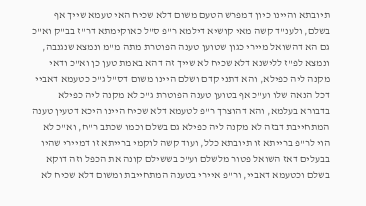תיובתא והיינו כיון דמפרש הטעם משום דלא שכיח האי טעמא שייך אף בשלם, ולענ"ד קשה מאי קושיא דילמא ר"פ ס"ל כאוקימתא דר"ז בב"ק וא"כ גם הא דהשואל מיירי כגון שטוען טענה הפוטרת מתה מ"מ ונמצא שנגנבה, ונמצא לפ"ז ללישנא דלא שכיח לא שייך זה דהא באמת טען כן וא"כ ודאי מקנה ליה כפילא, והא דתני קדם ושלם היינו משום דס"ל ג"כ כטעמא דאביי דכל הנאה שלו וע"כ אף בטוען טענה הפוטרת ג"כ לא מקנה ליה כפילא בדבורא בעלמא, והא דהוצרך ר"פ לטעמא דלא שכיח היינו היכא דטעין טענה המתחייבת דבזה לא מקנה ליה כפילא גם בשלם וכמו שכתב ר"ח, וא"כ לא הוי לר"פ ברייתא זו תיובתא כלל, ועוד קשה לוקמי ברייתא זו דמיירי שהיו בבעלים דאז השואל פטור מלשלם וע"כ בששילם קונה את הכפל וזה דוקא בשלם וכטעמא דאביי, ור"פ איירי בטענה המתחייבת ומשום דלא שכיח לא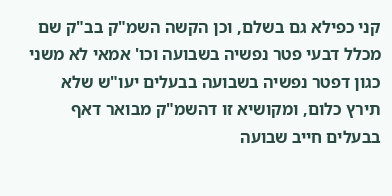קני כפילא גם בשלם, וכן הקשה השמ"ק בב"ק שם מכלל דבעי פטר נפשיה בשבועה וכו' אמאי לא משני כגון דפטר נפשיה בשבועה בבעלים יעו"ש שלא תירץ כלום, ומקושיא זו דהשמ"ק מבואר דאף בבעלים חייב שבועה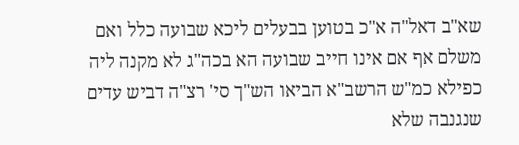שא"ב דאל"ה א"כ בטוען בבעלים ליכא שבועה כלל ואם משלם אף אם אינו חייב שבועה הא בכה"ג לא מקנה ליה כפילא כמ"ש הרשב"א הביאו הש"ך סי' רצ"ה דביש עדים שנגנבה שלא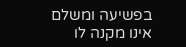בפשיעה ומשלם אינו מקנה לו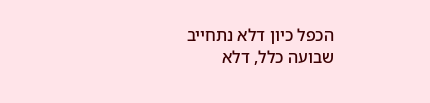הכפל כיון דלא נתחייב שבועה כלל, דלא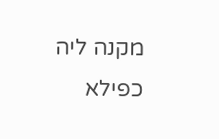מקנה ליה כפילא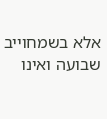אלא בשמחוייב שבועה ואינו